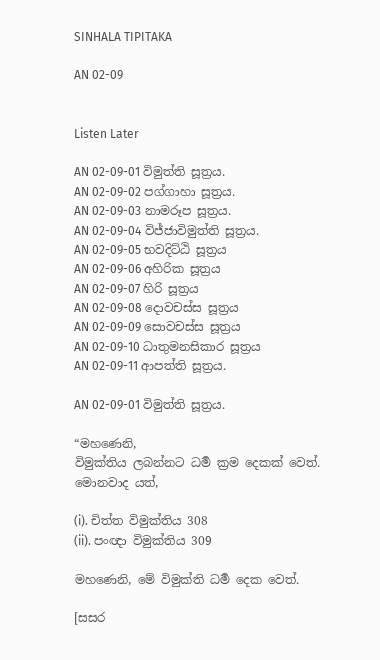SINHALA TIPITAKA

AN 02-09


Listen Later

AN 02-09-01 විමුත්ති සූත්‍රය.
AN 02-09-02 පග්ගාහා සූත්‍රය.
AN 02-09-03 නාමරූප සූත්‍රය.
AN 02-09-04 විජ්ජාවිමුත්ති සූත්‍රය.
AN 02-09-05 භවදිට්ඨි සූත්‍රය
AN 02-09-06 අහිරික සූත්‍රය
AN 02-09-07 හිරි සූත්‍රය
AN 02-09-08 දොවචස්ස සූත්‍රය
AN 02-09-09 සොවචස්ස සූත්‍රය
AN 02-09-10 ධාතුමනසිකාර සූත්‍රය
AN 02-09-11 ආපත්ති සූත්‍රය.

AN 02-09-01 විමුත්ති සූත්‍රය.

“මහණෙනි,
විමුක්තිය ලබන්නට ධර්‍ම ක්‍රම දෙකක් වෙත්.
මොනවාද යත්,

(i). චිත්ත විමුක්තිය 308
(ii). පංඥා විමුක්තිය 309

මහණෙනි, මේ විමුක්ති ධර්‍ම දෙක වෙත්.

[සසර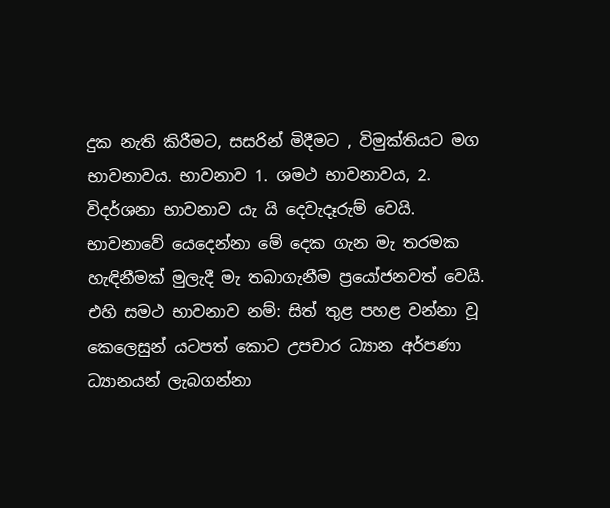දුක නැති කිරීමට, සසරින් මිදීමට , විමුක්තියට මග භාවනාවය. භාවනාව 1. ශමථ භාවනාවය, 2. විදර්ශනා භාවනාව යැ යි දෙවැදෑරුම් වෙයි. භාවනාවේ යෙදෙන්නා මේ දෙක ගැන මැ තරමක හැඳිනීමක් මුලැදී මැ තබාගැනීම ප්‍රයෝජනවත් වෙයි. එහි සමථ භාවනාව නම්: සිත් තුළ පහළ වන්නා වූ කෙලෙසුන් යටපත් කොට උපචාර ධ්‍යාන අර්පණා ධ්‍යානයන් ලැබගන්නා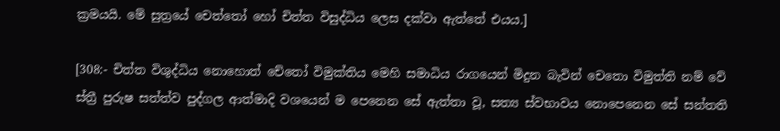ක්‍රමයයි. මේ සුත්‍රයේ චෙත්තෝ හෝ චිත්ත විසුද්ධිය ලෙස දක්වා ඇත්තේ එයය.]

[308:- චිත්ත විශුද්ධිය නොහොත් චේතෝ විමුක්තිය මෙහි සමාධිය රාගයෙන් මිදුන බැවින් චෙතො විමුත්ති නම් වේ
ස්ත්‍රී පුරුෂ සත්ත්ව පුද්ගල ආත්මාදි වශයෙන් ම පෙනෙන සේ ඇත්තා වූ, සත්‍ය ස්වභාවය නොපෙනෙන සේ සන්තති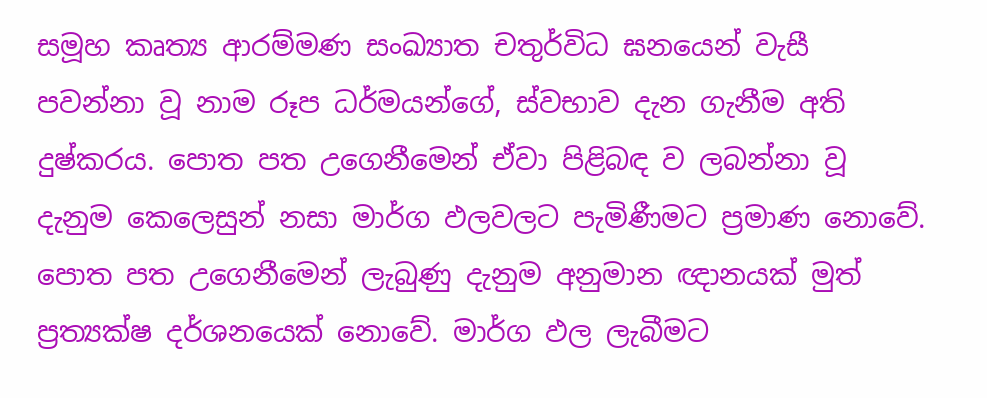සමූහ කෘත්‍ය ආරම්මණ සංඛ්‍යාත චතුර්විධ ඝනයෙන් වැසී පවන්නා වූ නාම රූප ධර්මයන්ගේ, ස්වභාව දැන ගැනීම අති දුෂ්කරය. පොත පත උගෙනීමෙන් ඒවා පිළිබඳ ව ලබන්නා වූ දැනුම කෙලෙසුන් නසා මාර්ග ඵලවලට පැමිණීමට ප්‍රමාණ නොවේ. පොත පත උගෙනීමෙන් ලැබුණු දැනුම අනුමාන ඥානයක් මුත් ප්‍රත්‍යක්ෂ දර්ශනයෙක් නොවේ. මාර්ග ඵල ලැබීමට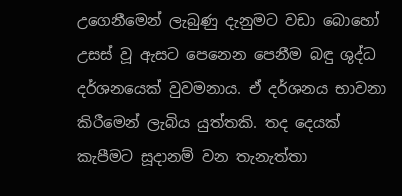උගෙනීමෙන් ලැබුණු දැනුමට වඩා බොහෝ උසස් වූ ඇසට පෙනෙන පෙනීම බඳු ශුද්ධ දර්ශනයෙක් වුවමනාය. ඒ දර්ශනය භාවනා කිරීමෙන් ලැබිය යුත්තකි. තද දෙයක් කැපීමට සූදානම් වන තැනැත්තා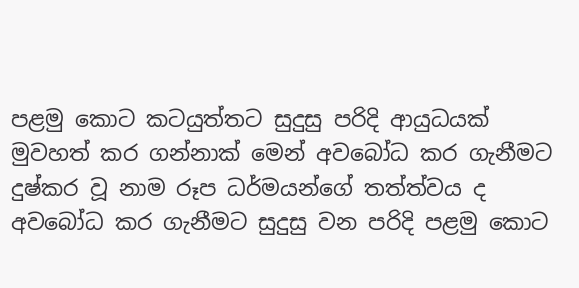පළමු කොට කටයුත්තට සුදුසු පරිදි ආයුධයක් මුවහත් කර ගන්නාක් මෙන් අවබෝධ කර ගැනීමට දුෂ්කර වූ නාම රූප ධර්මයන්ගේ තත්ත්වය ද අවබෝධ කර ගැනීමට සුදුසු වන පරිදි පළමු කොට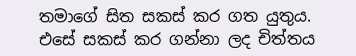තමාගේ සිත සකස් කර ගත යුතුය. එසේ සකස් කර ගන්නා ලද චිත්තය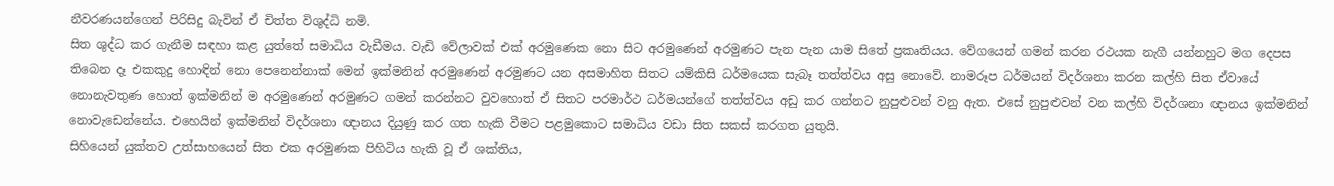නීවරණයන්ගෙන් පිරිසිදු බැවින් ඒ චිත්ත විශුද්ධි නමි.
සිත ශුද්ධ කර ගැනීම සඳහා කළ යුත්තේ සමාධිය වැඩීමය. වැඩි වේලාවක් එක් අරමුණෙක නො සිට අරමුණෙන් අරමුණට පැන පැන යාම සිතේ ප්‍රකෘතියය. වේගයෙන් ගමන් කරන රථයක නැගී යන්නහුට මග දෙපස තිබෙන දෑ එකකුදු හොඳින් නො පෙනෙන්නාක් මෙන් ඉක්මනින් අරමුණෙන් අරමුණට යන අසමාහිත සිතට යම්කිසි ධර්මයෙක සැබෑ තත්ත්වය අසු නොවේ. නාමරූප ධර්මයන් විදර්ශනා කරන කල්හි සිත ඒවායේ නොනැවතුණ හොත් ඉක්මනින් ම අරමුණෙන් අරමුණට ගමන් කරන්නට වුවහොත් ඒ සිතට පරමාර්ථ ධර්මයන්ගේ තත්ත්වය අඩු කර ගන්නට නුපුළුවන් වනු ඇත. එසේ නුපුළුවන් වන කල්හි විදර්ශනා ඥානය ඉක්මනින් නොවැඩෙන්නේය. එහෙයින් ඉක්මනින් විදර්ශනා ඥානය දියුණු කර ගත හැකි වීමට පළමුකොට සමාධිය වඩා සිත සකස් කරගත යුතුයි.
සිහියෙන් යුක්තව උත්සාහයෙන් සිත එක අරමුණක පිහිටිය හැකි වූ ඒ ශක්තිය,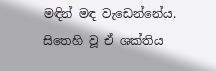මඳින් මඳ වැඩෙන්නේය. සිතෙහි වූ ඒ ශක්තිය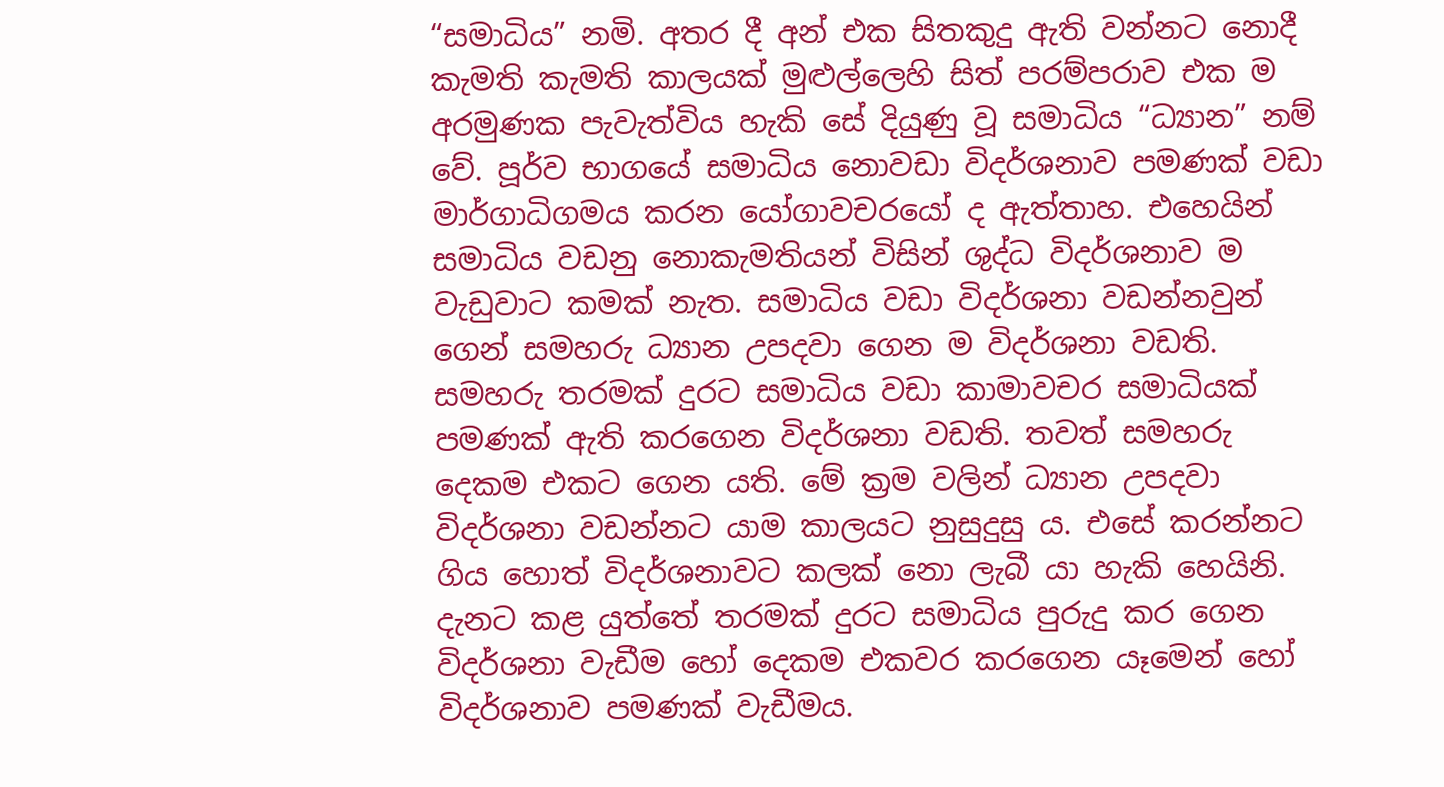“සමාධිය” නමි. අතර දී අන් එක සිතකුදු ඇති වන්නට නොදී කැමති කැමති කාලයක් මුළුල්ලෙහි සිත් පරම්පරාව එක ම අරමුණක පැවැත්විය හැකි සේ දියුණු වූ සමාධිය “ධ්‍යාන” නම් වේ. පූර්ව භාගයේ සමාධිය නොවඩා විදර්ශනාව පමණක් වඩා මාර්ගාධිගමය කරන යෝගාවචරයෝ ද ඇත්තාහ. එහෙයින් සමාධිය වඩනු නොකැමතියන් විසින් ශුද්ධ විදර්ශනාව ම වැඩුවාට කමක් නැත. සමාධිය වඩා විදර්ශනා වඩන්නවුන් ගෙන් සමහරු ධ්‍යාන උපදවා ගෙන ම විදර්ශනා වඩති. සමහරු තරමක් දුරට සමාධිය වඩා කාමාවචර සමාධියක් පමණක් ඇති කරගෙන විදර්ශනා වඩති. තවත් සමහරු දෙකම එකට ගෙන යති. මේ ක්‍රම වලින් ධ්‍යාන උපදවා විදර්ශනා වඩන්නට යාම කාලයට නුසුදුසු ය. එසේ කරන්නට ගිය හොත් විදර්ශනාවට කලක් නො ලැබී යා හැකි හෙයිනි.
දැනට කළ යුත්තේ තරමක් දුරට සමාධිය පුරුදු කර ගෙන විදර්ශනා වැඩීම හෝ දෙකම එකවර කරගෙන යෑමෙන් හෝ විදර්ශනාව පමණක් වැඩීමය.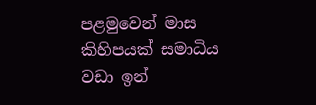පළමුවෙන් මාස කිහිපයක් සමාධිය වඩා ඉන්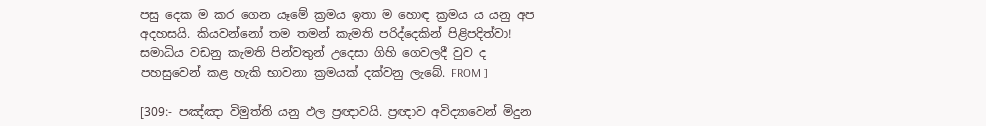පසු දෙක ම කර ගෙන යෑමේ ක්‍රමය ඉතා ම හොඳ ක්‍රමය ය යනු අප අදහසයි. කියවන්නෝ තම තමන් කැමති පරිද්දෙකින් පිළිපදිත්වා! සමාධිය වඩනු කැමති පින්වතුන් උදෙසා ගිහි ගෙවලදී වුව ද පහසුවෙන් කළ හැකි භාවනා ක්‍රමයක් දක්වනු ලැබේ. FROM ]

[309:- පඤ්ඤා විමුත්ති යනු ඵල ප්‍රඥාවයි. ප්‍රඥාව අවිද්‍යාවෙන් මිදුන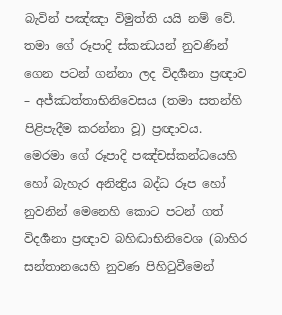බැවින් පඤ්ඤා විමුත්ති යයි නම් වේ.
තමා ගේ රූපාදි ස්කන්‍ධයන් නුවණින් ගෙන පටන් ගන්නා ලද විදර්‍ශනා ප්‍ර‍ඥාව – අජ්ඣත්තාභිනිවෙසය (තමා සතන්හි පිළිපැදීම කරන්නා වූ) ප්‍ර‍ඥාවය.
මෙරමා ගේ රූපාදි පඤ්චස්කන්ධයෙහි හෝ බැහැර අනින්‍ද්‍රිය බද්ධ රූප හෝ නුවනින් මෙනෙහි කොට පටන් ගත් විදර්‍ශනා ප්‍ර‍ඥාව බහිද්‍ධාභිනිවෙශ (බාහිර සන්තානයෙහි නුවණ පිහිටුවීමෙන්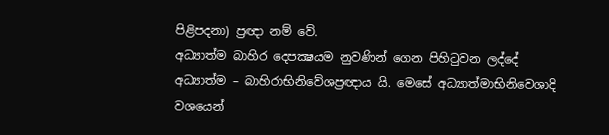පිළිපදනා) ප්‍ර‍ඥා නම් වේ.
අධ්‍යාත්ම බාහිර දෙපක්‍ෂයම නුවණින් ගෙන පිහිටුවන ලද්දේ අධ්‍යාත්ම – බාහිරාභිනිවේශප්‍ර‍ඥාය යි. මෙසේ අධ්‍යාත්මාභිනිවෙශාදි වශයෙන්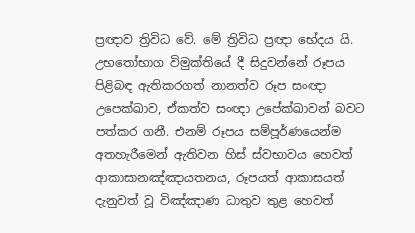ප්‍ර‍ඥාව ත්‍රිවිධ වේ. මේ ත්‍රිවිධ ප්‍ර‍ඥා භේදය යි. උභතෝභාග විමුක්‌තියේ දී සිදුවන්නේ රූපය පිළිබඳ ඇතිකරගත් නානත්ව රූප සංඥා උපෙක්‌ඛාව, ඒකත්ව සංඥා උපේක්‌ඛාවන් බවට පත්කර ගනී. එනම් රූපය සම්පූර්ණයෙන්ම අතහැරීමෙන් ඇතිවන හිස්‌ ස්‌වභාවය හෙවත් ආකාසානඤ්ඤායතනය, රූපයත් ආකාසයත් දැනුවත් වූ විඤ්ඤාණ ධාතුව තුළ හෙවත්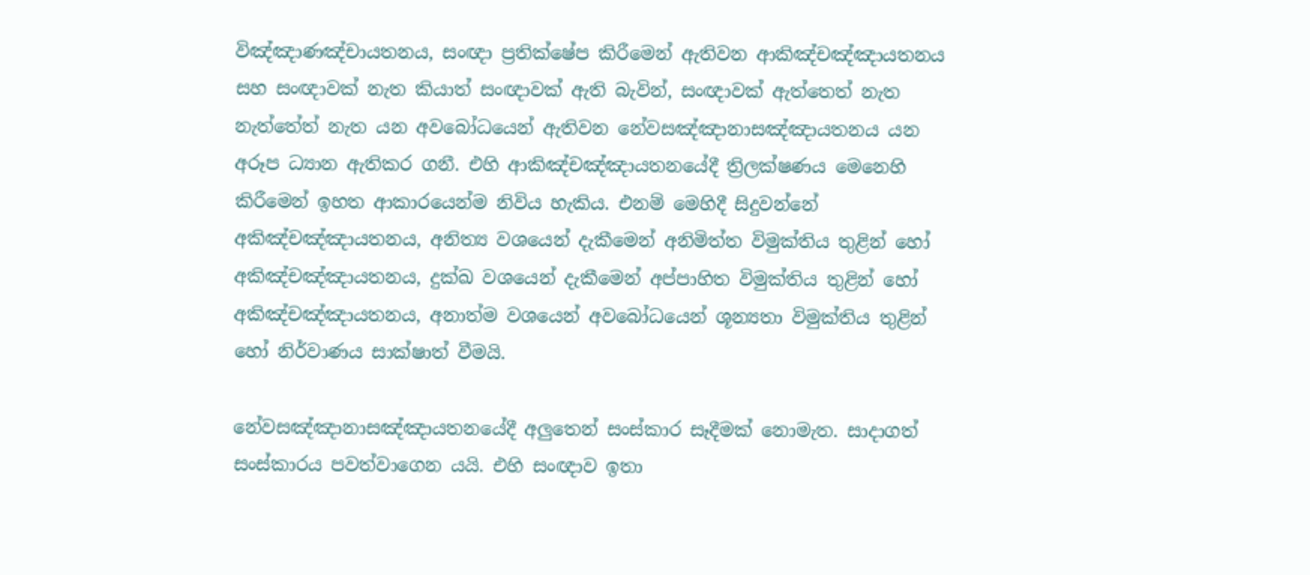විඤ්ඤාණඤ්චායතනය, සංඥා ප්‍රතික්‌ෂේප කිරීමෙන් ඇතිවන ආකිඤ්චඤ්ඤායතනය සහ සංඥාවක්‌ නැත කියාත් සංඥාවක්‌ ඇති බැවින්, සංඥාවක්‌ ඇත්තෙත් නැත නැත්තේත් නැත යන අවබෝධයෙන් ඇතිවන නේවසඤ්ඤානාසඤ්ඤායතනය යන අරූප ධ්‍යාන ඇතිකර ගනී. එහි ආකිඤ්චඤ්ඤායතනයේදී ත්‍රිලක්‌ෂණය මෙනෙහි කිරීමෙන් ඉහත ආකාරයෙන්ම නිවිය හැකිය. එනම් මෙහිදී සිදුවන්නේ අකිඤ්චඤ්ඤායතනය, අනිත්‍ය වශයෙන් දැකීමෙන් අනිමිත්ත විමුක්‌තිය තුළින් හෝ අකිඤ්චඤ්ඤායතනය, දුක්‌ඛ වශයෙන් දැකීමෙන් අප්පාහිත විමුක්‌තිය තුළින් හෝ අකිඤ්චඤ්ඤායතනය, අනාත්ම වශයෙන් අවබෝධයෙන් ශූන්‍යතා විමුක්‌තිය තුළින් හෝ නිර්වාණය සාක්‌ෂාත් වීමයි.

නේවසඤ්ඤානාසඤ්ඤායතනයේදී අලුතෙන් සංස්‌කාර සෑදීමක්‌ නොමැත. සාදාගත් සංස්‌කාරය පවත්වාගෙන යයි. එහි සංඥාව ඉතා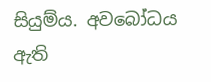සියුම්ය. අවබෝධය ඇති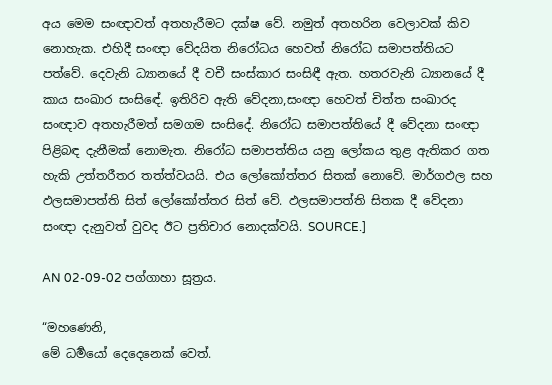අය මෙම සංඥාවත් අතහැරීමට දක්‌ෂ වේ. නමුත් අතහරින වෙලාවක්‌ කිව නොහැක. එහිදී සංඥා වේදයිත නිරෝධය හෙවත් නිරෝධ සමාපත්තියට පත්වේ. දෙවැනි ධ්‍යානයේ දී වචී සංස්‌කාර සංසිඳී ඇත. හතරවැනි ධ්‍යානයේ දී කාය සංඛාර සංසිඳේ. ඉතිරිව ඇති වේදනා,සංඥා හෙවත් චිත්ත සංඛාරද සංඥාව අතහැරීමත් සමගම සංසිදේ. නිරෝධ සමාපත්තියේ දී වේදනා සංඥා පිළිබඳ දැනීමක්‌ නොමැත. නිරෝධ සමාපත්තිය යනු ලෝකය තුළ ඇතිකර ගත හැකි උත්තරීතර තත්ත්වයයි. එය ලෝකෝත්තර සිතක්‌ නොවේ. මාර්ගඵල සහ ඵලසමාපත්ති සිත් ලෝකෝත්තර සිත් වේ. ඵලසමාපත්ති සිතක දී වේදනා සංඥා දැනුවත් වුවද ඊට ප්‍රතිචාර නොදක්‌වයි. SOURCE.]

AN 02-09-02 පග්ගාහා සූත්‍රය.

“මහණෙනි,
මේ ධර්‍මයෝ දෙදෙනෙක් වෙත්.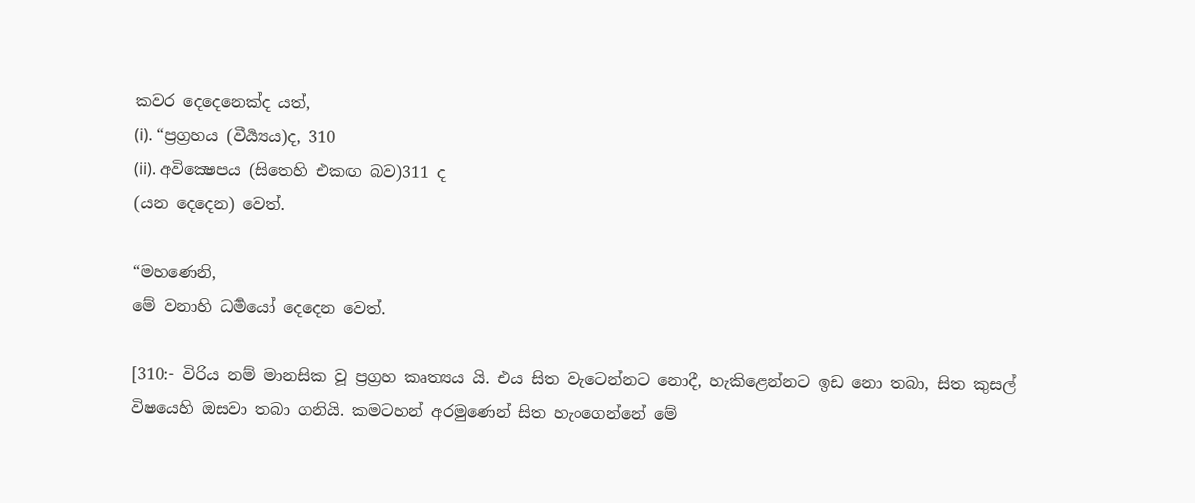කවර දෙදෙනෙක්ද යත්,
(i). “ප්‍රග්‍රහය (වීර්‍ය්‍යය)ද, 310
(ii). අවික්‍ෂෙපය (සිතෙහි එකඟ බව)311 ද
(යන දෙදෙන) වෙත්.

“මහණෙනි,
මේ වනාහි ධර්‍මයෝ දෙදෙන වෙත්.

[310:- විරිය නම් මානසික වූ ප්‍රග්‍රහ කෘත්‍යය යි. එය සිත වැටෙන්නට නොදී, හැකිළෙන්නට ඉඩ නො තබා, සිත කුසල් විෂයෙහි ඔසවා තබා ගනියි. කමටහන් අරමුණෙන් සිත හැංගෙන්නේ මේ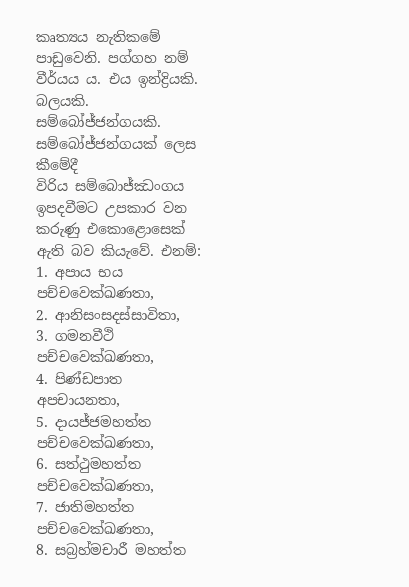කෘත්‍යය නැතිකමේ පාඩුවෙනි. පග්ගහ නම් වීර්යය ය. එය ඉන්ද්‍රියකි. බලයකි. සම්බෝජ්ජන්ගයකි. සම්බෝජ්ජන්ගයක් ලෙස කීමේදී
විරිය සම්බොජ්ඣංගය ඉපදවීමට උපකාර වන කරුණු එකොළොසෙක් ඇති බව කියැවේ. එනම්:
1. අපාය භය පච්චවෙක්ඛණතා,
2. ආනිසංසදස්සාවිතා,
3. ගමනවීථි පච්චවෙක්ඛණතා,
4. පිණ්ඩපාත අපචායනතා,
5. දායජ්ජමහත්ත පච්චවෙක්ඛණතා,
6. සත්ථුමහත්ත පච්චවෙක්ඛණතා,
7. ජාතිමහත්ත පච්චවෙක්ඛණතා,
8. සබ්‍රහ්මචාරී මහත්ත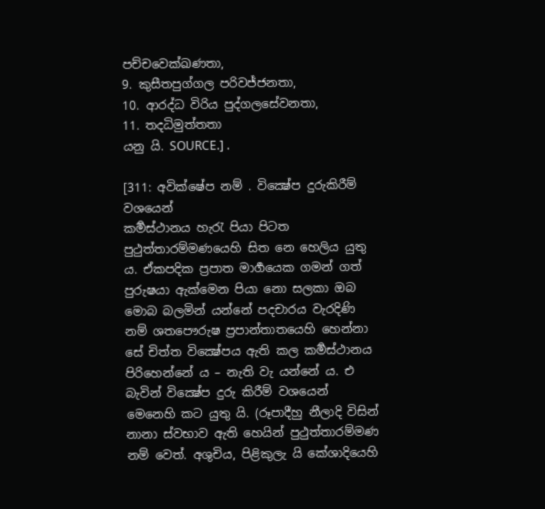පච්චවෙක්ඛණතා,
9. කුසීතපුග්ගල පරිවජ්ජනතා,
10. ආරද්ධ විරිය පුද්ගලසේවනතා,
11. තදධිමුත්තතා
යනු යි. SOURCE.] .

[311: අවික්ෂේප නම් . වික්‍ෂේප දුරුකිරීම් වශයෙන්
කර්‍මස්ථානය හැරැ පියා පිටත පුථුත්තාරම්මණයෙහි සිත නෙ හෙලිය යුතු ය. ඒකපදික ප්‍ර‍පාත මාර්‍ගයෙක ගමන් ගත් පුරුෂයා ඇක්මෙන පියා නො සලකා ඔබ මොබ බලමින් යන්නේ පදචාරය වැරදිණි නම් ශතපෞරුෂ ප්‍ර‍පාන්තාතයෙහි හෙන්නා සේ චිත්ත වික්‍ෂේපය ඇති කල කර්‍මස්ථානය පිරිහෙන්නේ ය – නැති වැ යන්නේ ය. එ බැවින් වික්‍ෂේප දුරු කිරීම් වශයෙන් මෙනෙහි කට යුතු යි. (රූපාදීහු නීලාදි විසින් නානා ස්වභාව ඇති හෙයින් පුථුත්තාරම්මණ නම් වෙත්. අශුචිය, පිළිකුලැ යි කේශාදියෙහි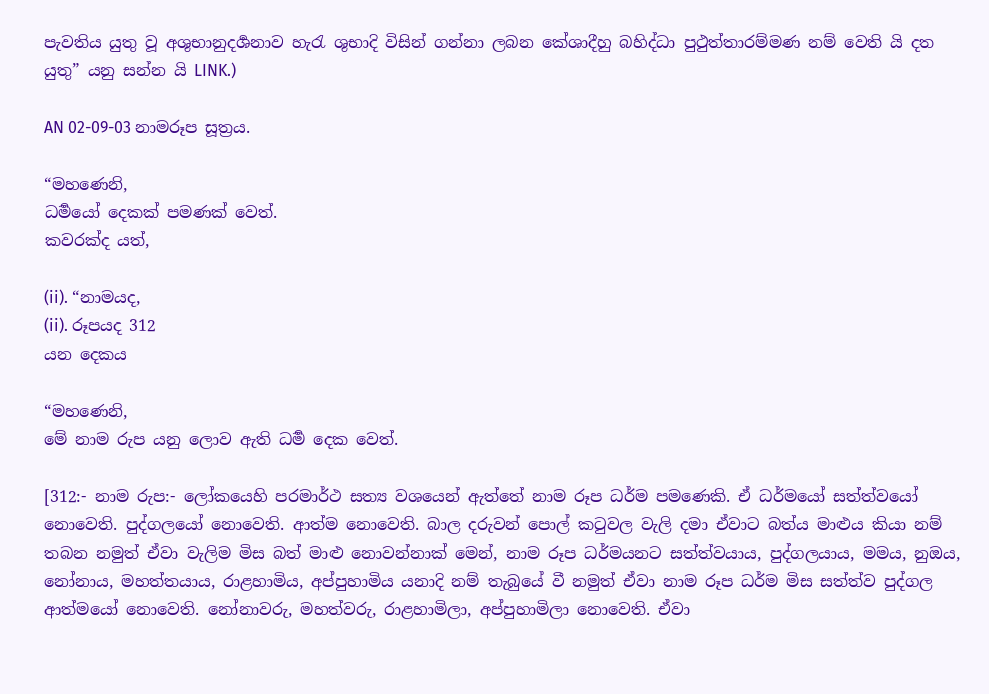පැවතිය යුතු වූ අශුභානුදර්‍ශනාව හැරැ ශුභාදි විසින් ගන්නා ලබන කේශාදීහු බහිද්ධා පුථුත්තාරම්මණ නම් වෙති යි දත යුතු” යනු සන්න යි LINK.)

AN 02-09-03 නාමරූප සූත්‍රය.

“මහණෙනි,
ධර්‍මයෝ දෙකක් පමණක් වෙත්.
කවරක්ද යත්,

(ii). “නාමයද,
(ii). රූපයද 312
යන දෙකය

“මහණෙනි,
මේ නාම රුප යනු ලොව ඇති ධර්‍ම දෙක වෙත්.

[312:- නාම රුප:- ලෝකයෙහි පරමාර්ථ සත්‍ය වශයෙන් ඇත්තේ නාම රූප ධර්ම පමණෙකි. ඒ ධර්මයෝ සත්ත්වයෝ නොවෙති. පුද්ගලයෝ නොවෙති. ආත්ම නොවෙති. බාල දරුවන් පොල් කටුවල වැලි දමා ඒවාට බත්ය මාළුය කියා නම් තබන නමුත් ඒවා වැලිම මිස බත් මාළු නොවන්නාක් මෙන්, නාම රූප ධර්මයනට සත්ත්වයාය, පුද්ගලයාය, මමය, නුඔය, නෝනාය, මහත්තයාය, රාළහාමිය, අප්පුහාමිය යනාදි නම් තැබුයේ වී නමුත් ඒවා නාම රූප ධර්ම මිස සත්ත්ව පුද්ගල ආත්මයෝ නොවෙති. නෝනාවරු, මහත්වරු, රාළහාමිලා, අප්පුහාමිලා නොවෙති. ඒවා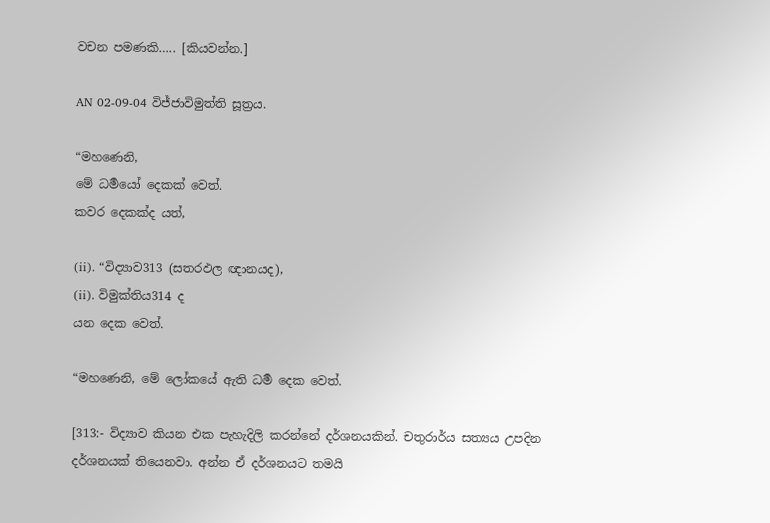වචන පමණකි….. [කියවන්න.]

AN 02-09-04 විජ්ජාවිමුත්ති සූත්‍රය.

“මහණෙනි,
මේ ධර්‍මයෝ දෙකක් වෙත්.
කවර දෙකක්ද යත්,

(ii). “විද්‍යාව313 (සතරඵල ඥානයද),
(ii). විමුක්තිය314 ද
යන දෙක වෙත්.

“මහණෙනි, මේ ලෝකයේ ඇති ධර්‍ම දෙක වෙත්.

[313:- විද්‍යාව කියන එක පැහැදිලි කරන්නේ දර්ශනයකින්. චතුරාර්ය සත්‍යය උපදින දර්ශනයක් තියෙනවා. අන්න ඒ දර්ශනයට තමයි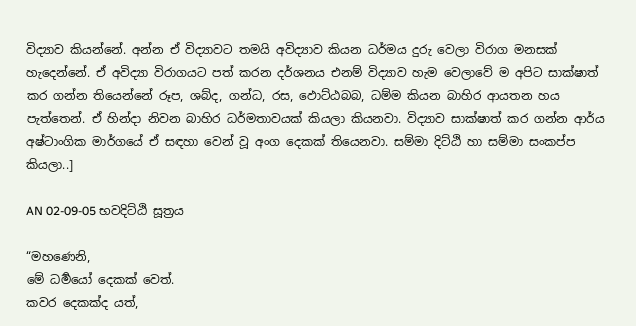විද්‍යාව කියන්නේ. අන්න ඒ විද්‍යාවට තමයි අවිද්‍යාව කියන ධර්මය දුරු වෙලා විරාග මනසක් හැදෙන්නේ. ඒ අවිද්‍යා විරාගයට පත් කරන දර්ශනය එනම් විද්‍යාව හැම වෙලාවේ ම අපිට සාක්ෂාත් කර ගන්න තියෙන්නේ රූප, ශබ්ද, ගන්ධ, රස, ඵොට්ඨබබ, ධම්ම කියන බාහිර ආයතන හය පැත්තෙන්. ඒ හින්දා නිවන බාහිර ධර්මතාවයක් කියලා කියනවා. විද්‍යාව සාක්ෂාත් කර ගන්න ආර්ය අෂ්ටාංගික මාර්ගයේ ඒ සඳහා වෙන් වූ අංග දෙකක් තියෙනවා. සම්මා දිට්ඨි හා සම්මා සංකප්ප කියලා..]

AN 02-09-05 භවදිට්ඨි සූත්‍රය

“මහණෙනි,
මේ ධර්‍මයෝ දෙකක් වෙත්.
කවර දෙකක්ද යත්,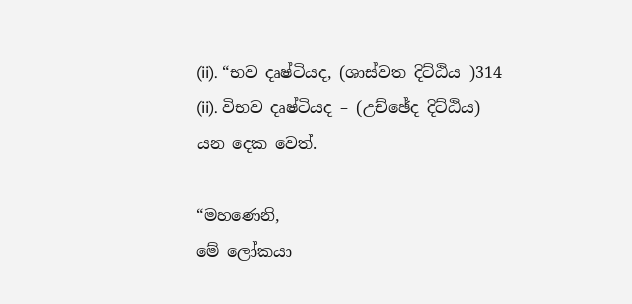(ii). “භව දෘෂ්ටියද, (ශාස්වත දිට්ඨිය )314
(ii). විභව දෘෂ්ටියද – (උච්ඡේද දිට්ඨිය)
යන දෙක වෙත්.

“මහණෙනි,
මේ ලෝකයා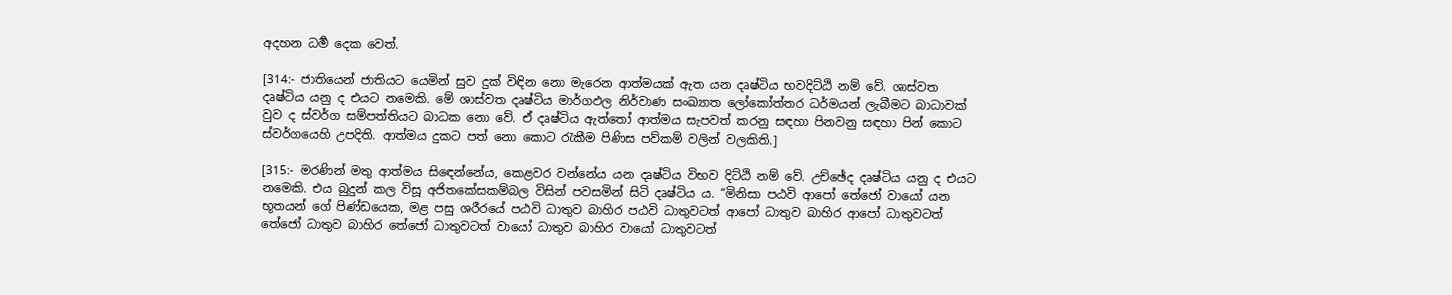අදහන ධර්‍ම දෙක වෙත්.

[314:- ජාතියෙන් ජාතියට යෙමින් සුව දුක් විඳින නො මැරෙන ආත්මයක් ඇත යන දෘෂ්ටිය භවදිට්ඨි නම් වේ. ශාස්වත දෘෂ්ටිය යනු ද එයට නමෙකි. මේ ශාස්වත දෘෂ්ටිය මාර්ගඵල නිර්වාණ සංඛ්‍යාත ලෝකෝත්තර ධර්මයන් ලැබීමට බාධාවක් වුව ද ස්වර්ග සම්පත්තියට බාධක නො වේ. ඒ දෘෂ්ටිය ඇත්තෝ ආත්මය සැපවත් කරනු සඳහා පිනවනු සඳහා පින් කොට ස්වර්ගයෙහි උපදිති. ආත්මය දුකට පත් නො කොට රැකීම පිණිස පව්කම් වලින් වලකිති.]

[315:- මරණින් මතු ආත්මය සිඳෙන්නේය, කෙළවර වන්නේය යන දෘෂ්ටිය විභව දිට්ඨි නම් වේ. උච්ඡේද දෘෂ්ටිය යනු ද එයට නමෙකි. එය බුදුන් කල විසූ අජිතකේසකම්බල විසින් පවසමින් සිටි දෘෂ්ටිය ය. “මිනිසා පඨවි ආපෝ තේජෝ වායෝ යන භූතයන් ගේ පිණ්ඩයෙක, මළ පසු ශරීරයේ පඨවි ධාතුව බාහිර පඨවි ධාතුවටත් ආපෝ ධාතුව බාහිර ආපෝ ධාතුවටත් තේජෝ ධාතුව බාහිර තේජෝ ධාතුවටත් වායෝ ධාතුව බාහිර වායෝ ධාතුවටත්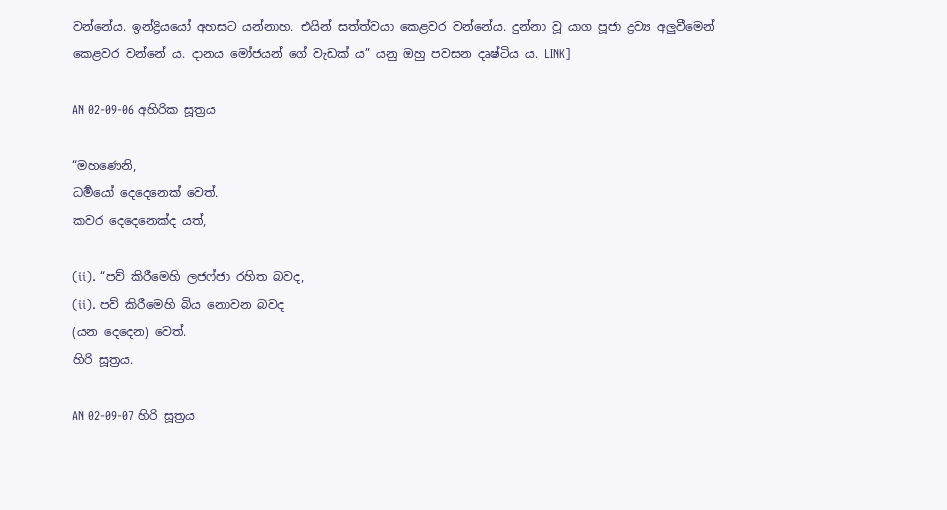වන්නේය. ඉන්ද්‍රියයෝ අහසට යන්නාහ. එයින් සත්ත්වයා කෙළවර වන්නේය. දුන්නා වූ යාග පූජා ද්‍ර‍ව්‍ය අලුවීමෙන් කෙළවර වන්නේ ය. දානය මෝජයන් ගේ වැඩක් ය” යනු ඔහු පවසන දෘෂ්ටිය ය. LINK]

AN 02-09-06 අහිරික සූත්‍රය

“මහණෙනි,
ධර්‍මයෝ දෙදෙනෙක් වෙත්.
කවර දෙදෙනෙක්ද යත්,

(ii). “පව් කිරීමෙහි ලජෆ්ජා රහිත බවද,
(ii). පව් කිරීමෙහි බිය නොවන බවද
(යන දෙදෙන) වෙත්.
හිරි සූත්‍රය.

AN 02-09-07 හිරි සූත්‍රය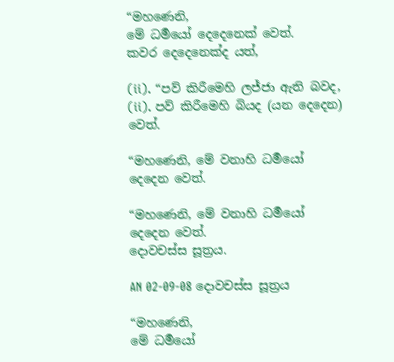“මහණෙනි,
මේ ධර්‍මයෝ දෙදෙනෙක් වෙත්.
කවර දෙදෙනෙක්ද යත්,

(ii). “පව් කිරීමෙහි ලජ්ජා ඇති බවද,
(ii). පව් කිරීමෙහි බියද (යන දෙදෙන) වෙත්.

“මහණෙනි, මේ වනාහි ධර්‍මයෝ දෙදෙන වෙත්.

“මහණෙනි, මේ වනාහි ධර්‍මයෝ දෙදෙන වෙත්.
දොවචස්ස සූත්‍රය.

AN 02-09-08 දොවචස්ස සූත්‍රය

“මහණෙනි,
මේ ධර්‍මයෝ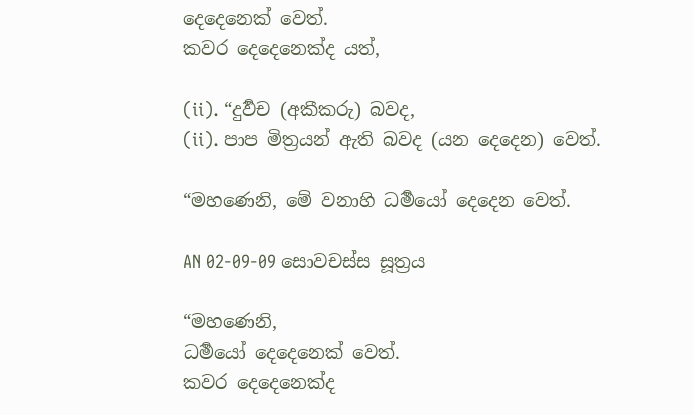දෙදෙනෙක් වෙත්.
කවර දෙදෙනෙක්ද යත්,

(ii). “දුර්‍වච (අකීකරු) බවද,
(ii). පාප මිත්‍රයන් ඇති බවද (යන දෙදෙන) වෙත්.

“මහණෙනි, මේ වනාහි ධර්‍මයෝ දෙදෙන වෙත්.

AN 02-09-09 සොවචස්ස සූත්‍රය

“මහණෙනි,
ධර්‍මයෝ දෙදෙනෙක් වෙත්.
කවර දෙදෙනෙක්ද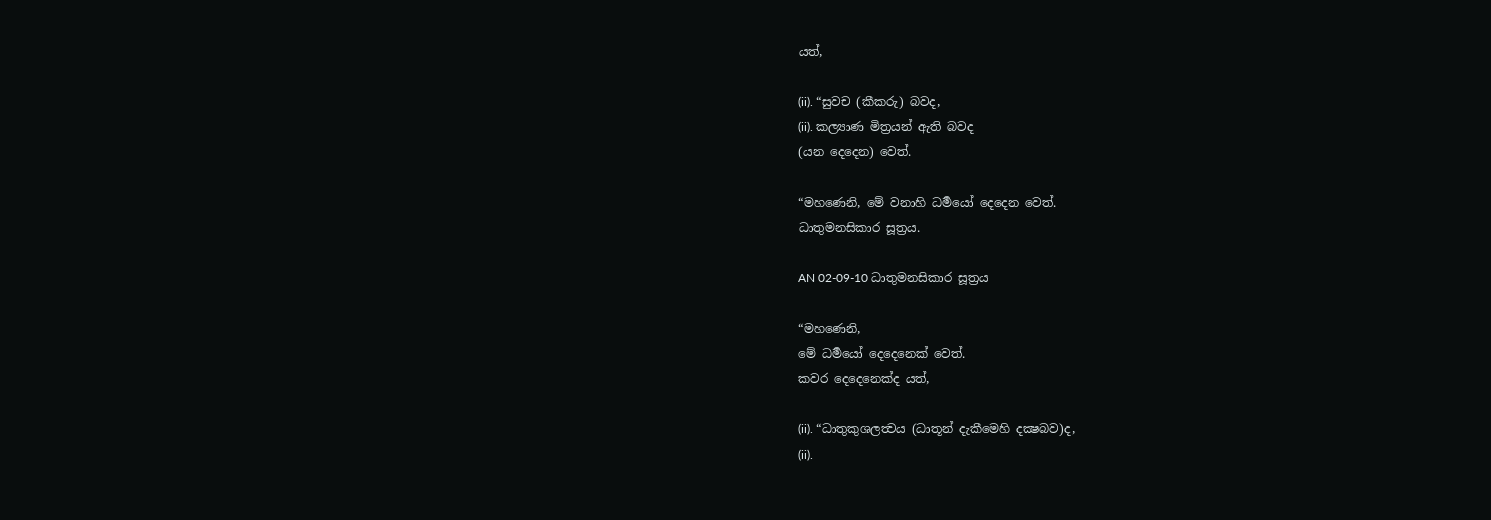යත්,

(ii). “සුවච (කීකරු) බවද,
(ii). කල්‍යාණ මිත්‍රයන් ඇති බවද
(යන දෙදෙන) වෙත්.

“මහණෙනි, මේ වනාහි ධර්‍මයෝ දෙදෙන වෙත්.
ධාතුමනසිකාර සූත්‍රය.

AN 02-09-10 ධාතුමනසිකාර සූත්‍රය

“මහණෙනි,
මේ ධර්‍මයෝ දෙදෙනෙක් වෙත්.
කවර දෙදෙනෙක්ද යත්,

(ii). “ධාතුකුශලත්‍වය (ධාතූන් දැකීමෙහි දක්‍ෂබව)ද,
(ii).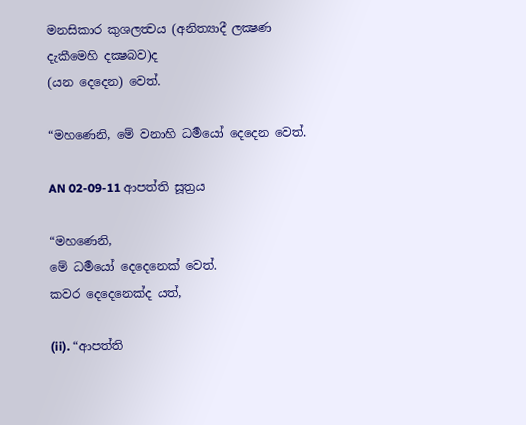මනසිකාර කුශලත්‍වය (අනිත්‍යාදී ලක්‍ෂණ දැකීමෙහි දක්‍ෂබව)ද
(යන දෙදෙන) වෙත්.

“මහණෙනි, මේ වනාහි ධර්‍මයෝ දෙදෙන වෙත්.

AN 02-09-11 ආපත්ති සූත්‍රය

“මහණෙනි,
මේ ධර්‍මයෝ දෙදෙනෙක් වෙත්.
කවර දෙදෙනෙක්ද යත්,

(ii). “ආපත්ති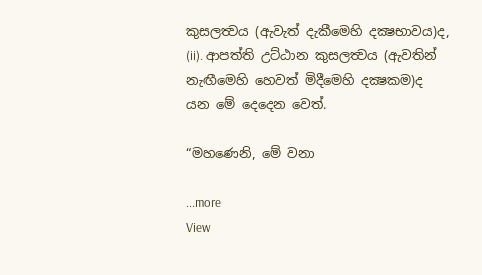කුසලත්‍වය (ඇවැත් දැකීමෙහි දක්‍ෂභාවය)ද,
(ii). ආපත්ති උට්ඨාන කුසලත්‍වය (ඇවතින් නැඟීමෙහි හෙවත් මිදීමෙහි දක්‍ෂකම)ද
යන මේ දෙදෙන වෙත්.

“මහණෙනි, මේ වනා

...more
View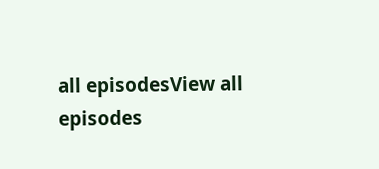all episodesView all episodes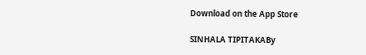Download on the App Store

SINHALA TIPITAKABy